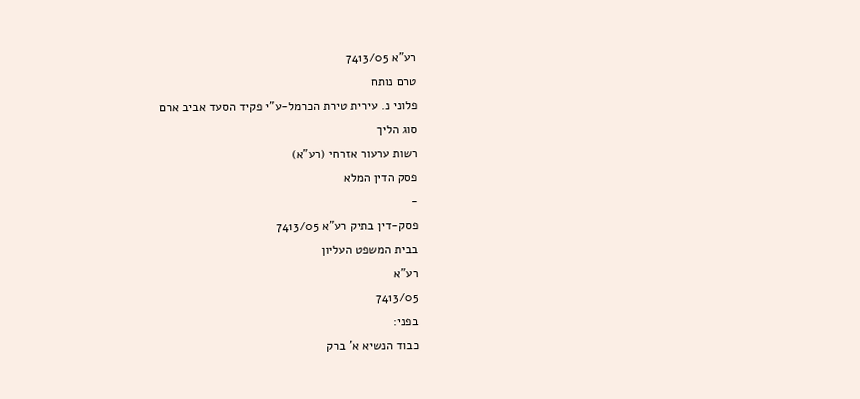רע"א 7413/05
טרם נותח
פלוני נ. עירית טירת הכרמל-ע"י פקיד הסעד אביב ארם
סוג הליך
רשות ערעור אזרחי (רע"א)
פסק הדין המלא
-
פסק-דין בתיק רע"א 7413/05
בבית המשפט העליון
רע"א
7413/05
בפני:
כבוד הנשיא א' ברק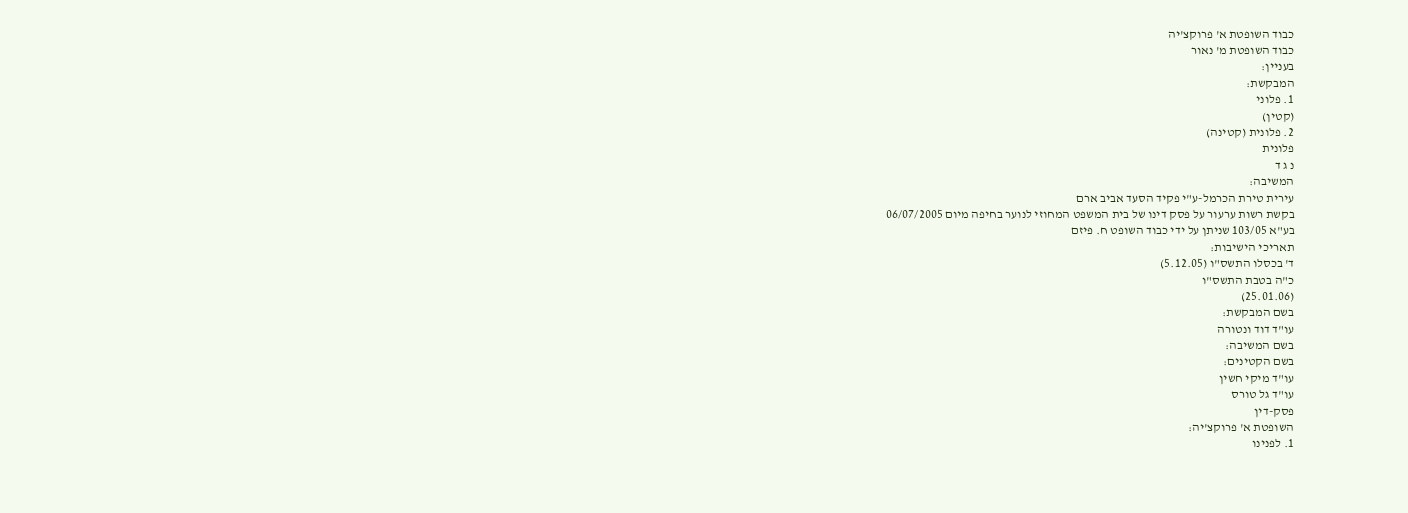כבוד השופטת א' פרוקצ'יה
כבוד השופטת מ' נאור
בעניין:
המבקשת:
1. פלוני
(קטין)
2. פלונית (קטינה)
פלונית
נ ג ד
המשיבה:
עירית טירת הכרמל-ע"י פקיד הסעד אביב ארם
בקשת רשות ערעור על פסק דינו של בית המשפט המחוזי לנוער בחיפה מיום 06/07/2005
בע"א 103/05 שניתן על ידי כבוד השופט ח. פיזם
תאריכי הישיבות:
ד' בכסלו התשס"ו (5.12.05)
כ"ה בטבת התשס"ו
(25.01.06)
בשם המבקשת:
עו"ד דוד ונטורה
בשם המשיבה:
בשם הקטינים:
עו"ד מיקי חשין
עו"ד גל טורס
פסק-דין
השופטת א' פרוקצ'יה:
1. לפנינו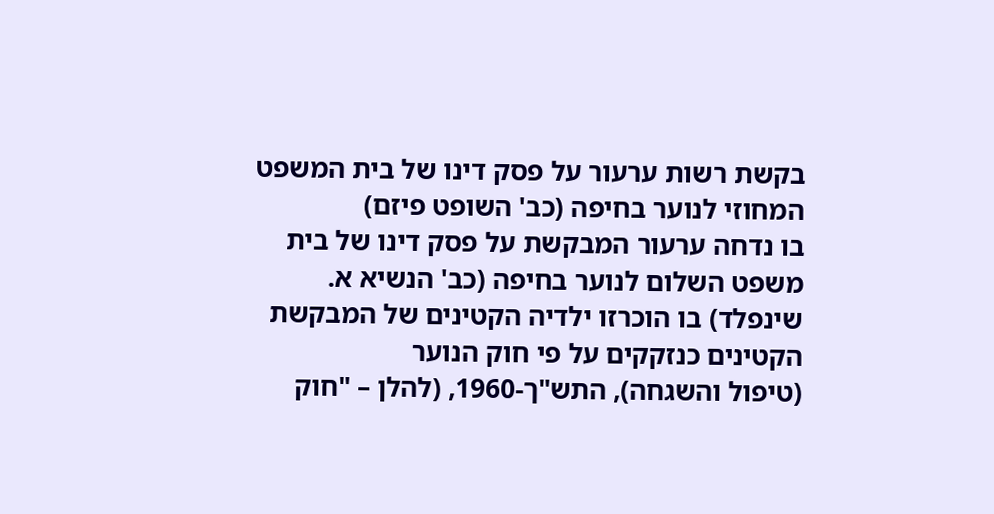בקשת רשות ערעור על פסק דינו של בית המשפט המחוזי לנוער בחיפה (כב' השופט פיזם)
בו נדחה ערעור המבקשת על פסק דינו של בית משפט השלום לנוער בחיפה (כב' הנשיא א.
שינפלד) בו הוכרזו ילדיה הקטינים של המבקשת הקטינים כנזקקים על פי חוק הנוער
(טיפול והשגחה), התש"ך-1960, (להלן – "חוק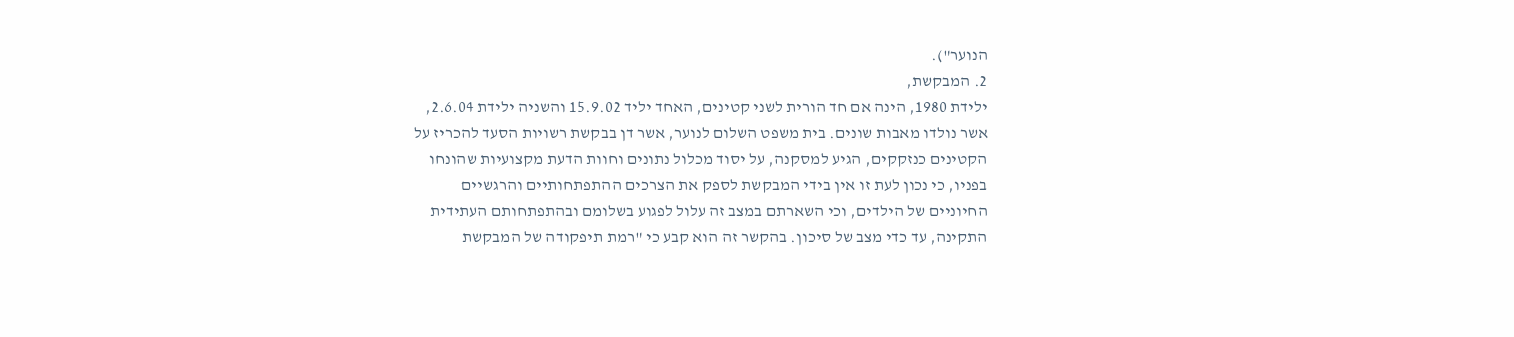הנוער").
2. המבקשת,
ילידת 1980, הינה אם חד הורית לשני קטינים, האחד יליד 15.9.02 והשניה ילידת 2.6.04,
אשר נולדו מאבות שונים. בית משפט השלום לנוער, אשר דן בבקשת רשויות הסעד להכריז על
הקטינים כנזקקים, הגיע למסקנה, על יסוד מכלול נתונים וחוות הדעת מקצועיות שהונחו
בפניו, כי נכון לעת זו אין בידי המבקשת לספק את הצרכים ההתפתחותיים והרגשיים
החיוניים של הילדים, וכי השארתם במצב זה עלול לפגוע בשלומם ובהתפתחותם העתידית
התקינה, עד כדי מצב של סיכון. בהקשר זה הוא קבע כי "רמת תיפקודה של המבקשת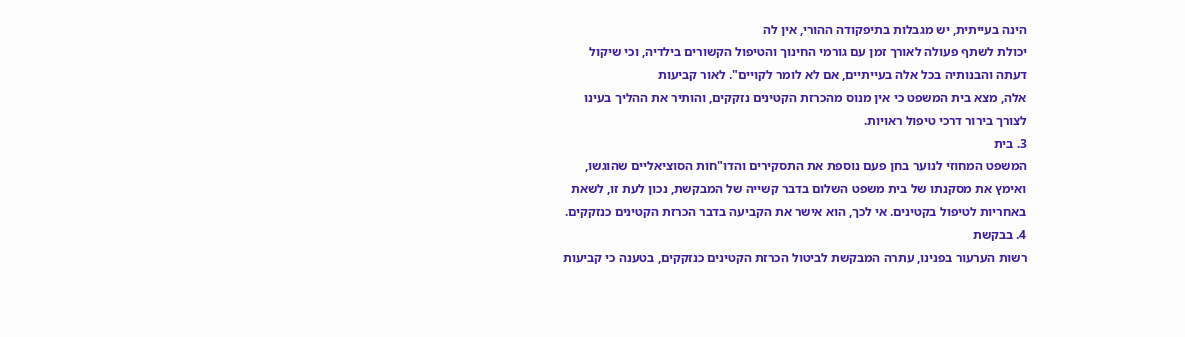הינה בעייתית, יש מגבלות בתיפקודה ההורי, אין לה
יכולת לשתף פעולה לאורך זמן עם גורמי החינוך והטיפול הקשורים בילדיה, וכי שיקול
דעתה והבנותיה בכל אלה בעייתיים, אם לא לומר לקויים". לאור קביעות
אלה, מצא בית המשפט כי אין מנוס מהכרזת הקטינים נזקקים, והותיר את ההליך בעינו
לצורך בירור דרכי טיפול ראויות.
3. בית
המשפט המחוזי לנוער בחן פעם נוספת את התסקירים והדו"חות הסוציאליים שהוגשו,
ואימץ את מסקנתו של בית משפט השלום בדבר קשייה של המבקשת, נכון לעת זו, לשאת
באחריות לטיפול בקטינים. אי לכך, הוא אישר את הקביעה בדבר הכרזת הקטינים כנזקקים.
4. בבקשת
רשות הערעור בפנינו, עתרה המבקשת לביטול הכרזת הקטינים כנזקקים, בטענה כי קביעות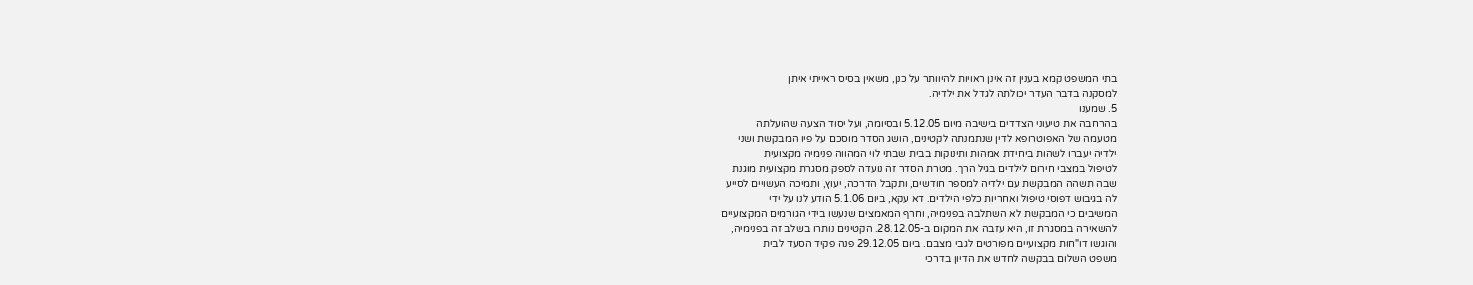בתי המשפט קמא בענין זה אינן ראויות להיוותר על כנן, משאין בסיס ראייתי איתן
למסקנה בדבר העדר יכולתה לגדל את ילדיה.
5. שמענו
בהרחבה את טיעוני הצדדים בישיבה מיום 5.12.05 ובסיומה, ועל יסוד הצעה שהועלתה
מטעמה של האפוטרופא לדין שנתמנתה לקטינים, הושג הסדר מוסכם על פיו המבקשת ושני
ילדיה יעברו לשהות ביחידת אמהות ותינוקות בבית שבתי לוי המהווה פנימיה מקצועית
לטיפול במצבי חירום לילדים בגיל הרך. מטרת הסדר זה נועדה לספק מסגרת מקצועית מוגנת
שבה תשהה המבקשת עם ילדיה למספר חודשים, ותקבל הדרכה, יעוץ, ותמיכה העשויים לסייע
לה בגיבוש דפוסי טיפול ואחריות כלפי הילדים. דא עקא, ביום 5.1.06 הודע לנו על ידי
המשיבים כי המבקשת לא השתלבה בפנימיה, וחרף המאמצים שנעשו בידי הגורמים המקצועיים
להשאירה במסגרת זו, היא עזבה את המקום ב-28.12.05. הקטינים נותרו בשלב זה בפנימיה,
והוגשו דו"חות מקצועיים מפורטים לגבי מצבם. ביום 29.12.05 פנה פקיד הסעד לבית
משפט השלום בבקשה לחדש את הדיון בדרכי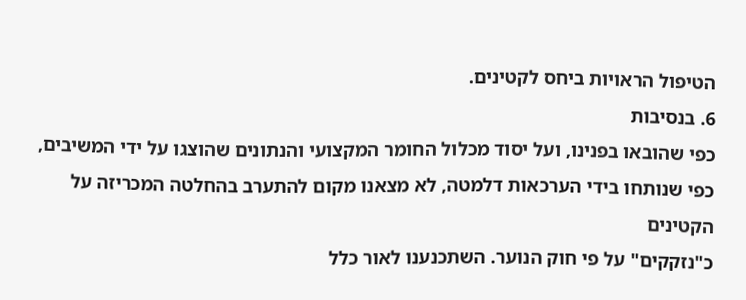הטיפול הראויות ביחס לקטינים.
6. בנסיבות
כפי שהובאו בפנינו, ועל יסוד מכלול החומר המקצועי והנתונים שהוצגו על ידי המשיבים,
כפי שנותחו בידי הערכאות דלמטה, לא מצאנו מקום להתערב בהחלטה המכריזה על הקטינים
כ"נזקקים" על פי חוק הנוער. השתכנענו לאור כלל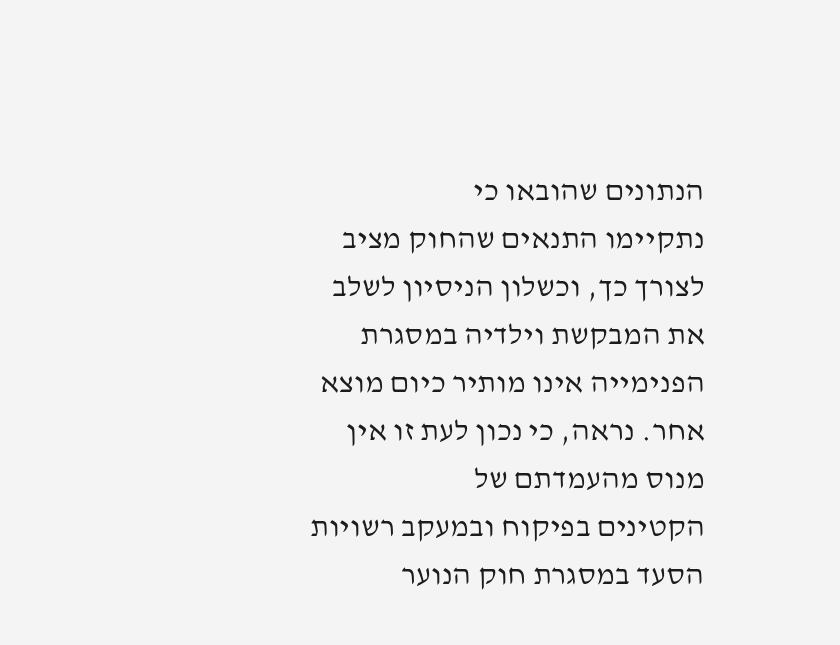הנתונים שהובאו כי
נתקיימו התנאים שהחוק מציב לצורך כך, וכשלון הניסיון לשלב את המבקשת וילדיה במסגרת
הפנימייה אינו מותיר כיום מוצא אחר. נראה, כי נכון לעת זו אין מנוס מהעמדתם של
הקטינים בפיקוח ובמעקב רשויות הסעד במסגרת חוק הנוער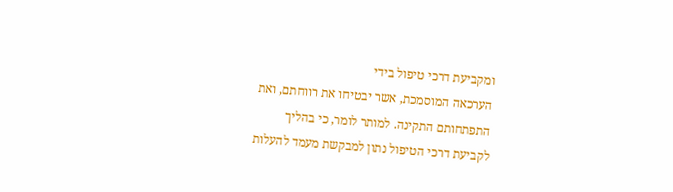ומקביעת דרכי טיפול בידי
הערכאה המוסמכת, אשר יבטיחו את רווחתם, ואת התפתחותם התקינה. למותר לומר, כי בהליך
לקביעת דרכי הטיפול נתון למבקשת מעמד להעלות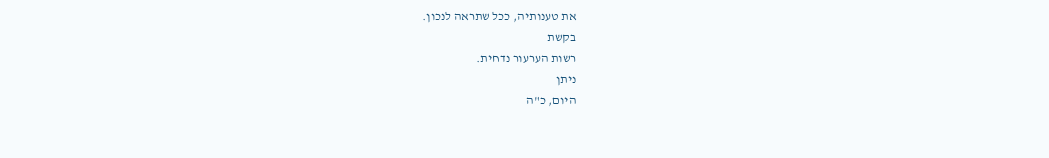את טענותיה, ככל שתראה לנכון.
בקשת
רשות הערעור נדחית.
ניתן
היום, כ"ה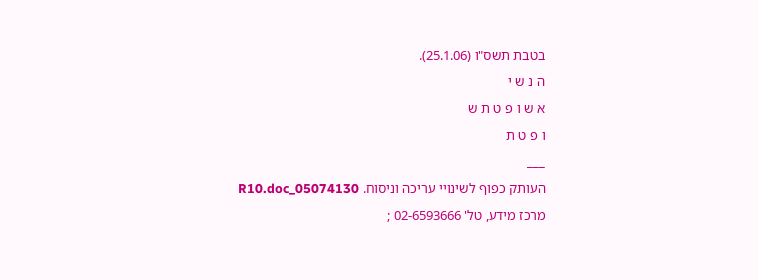בטבת תשס"ו (25.1.06).
ה נ ש י
א ש ו פ ט ת ש
ו פ ט ת
___
העותק כפוף לשינויי עריכה וניסוח. 05074130_R10.doc
מרכז מידע, טל' 02-6593666 ;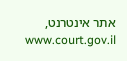אתר אינטרנט, www.court.gov.il